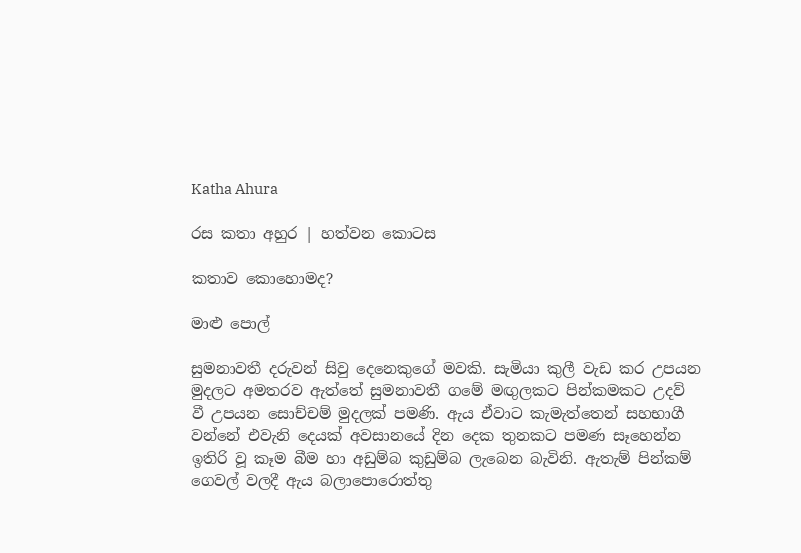Katha Ahura

රස කතා අහුර | හත්වන කොටස

කතාව කොහොමද?

මාළු පොල්

සුමනාවතී දරුවන් සිවු දෙනෙකුගේ මවකි. සැමියා කුලී වැඩ කර උපයන මුදලට අමතරව ඇත්තේ සුමනාවතී ගමේ මඟුලකට පින්කමකට උදව් වී උපයන සොච්චම් මුදලක් පමණි. ඇය ඒවාට කැමැත්තෙන් සහභාගී වන්නේ එවැනි දෙයක් අවසානයේ දින දෙක තුනකට පමණ සෑහෙන්න ඉතිරි වූ කෑම බීම හා අඩුම්බ කුඩුම්බ ලැබෙන බැවිනි. ඇතැම් පින්කම් ගෙවල් වලදී ඇය බලාපොරොත්තු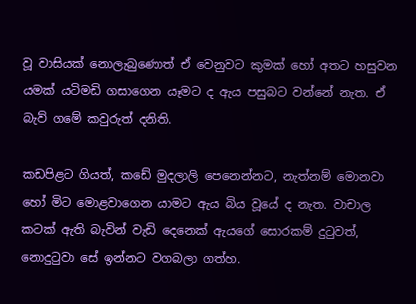වූ වාසියක් නොලැබුණොත් ඒ වෙනුවට කුමක් හෝ අතට හසුවන යමක් යටිමඩි ගසාගෙන යෑමට ද ඇය පසුබට වන්නේ නැත. ඒ බැව් ගමේ කවුරුත් දනිති.

කඩපිළට ගියත්, කඩේ මුදලාලි පෙනෙන්නට, නැත්නම් මොනවා හෝ මිට මොළවාගෙන යාමට ඇය බිය වූයේ ද නැත. වාචාල කටක් ඇති බැවින් වැඩි දෙනෙක් ඇයගේ සොරකම් දුටුවත්, නොදුටුවා සේ ඉන්නට වගබලා ගත්හ.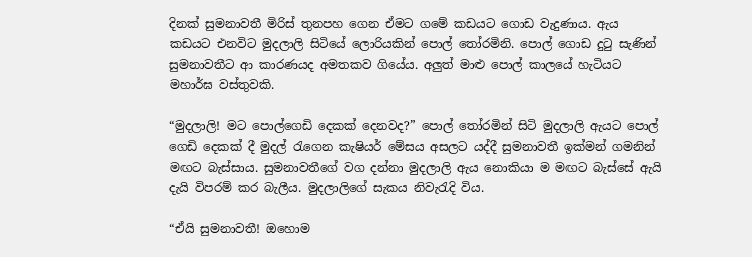දිනක් සුමනාවතී මිරිස් තුනපහ ගෙන ඒමට ගමේ කඩයට ගොඩ වැදුණාය. ඇය කඩයට එනවිට මුදලාලි සිටියේ ලොරියකින් පොල් තෝරමිනි. පොල් ගොඩ දුටු සැණින් සුමනාවතීට ආ කාරණයද අමතකව ගියේය. අලුත් මාළු පොල් කාලයේ හැටියට මහාර්ඝ වස්තුවකි.

“මුදලාලි! මට පොල්ගෙඩි දෙකක් දෙනවද?” පොල් තෝරමින් සිටි මුදලාලි ඇයට පොල් ගෙඩි දෙකක් දී මුදල් රැගෙන කැෂියර් මේසය අසලට යද්දී සුමනාවතී ඉක්මන් ගමනින් මඟට බැස්සාය. සුමනාවතීගේ වග දන්නා මුදලාලි ඇය නොකියා ම මඟට බැස්සේ ඇයි දැයි විපරම් කර බැලීය. මුදලාලිගේ සැකය නිවැරැදි විය.

“ඒයි සුමනාවතී! ඔහොම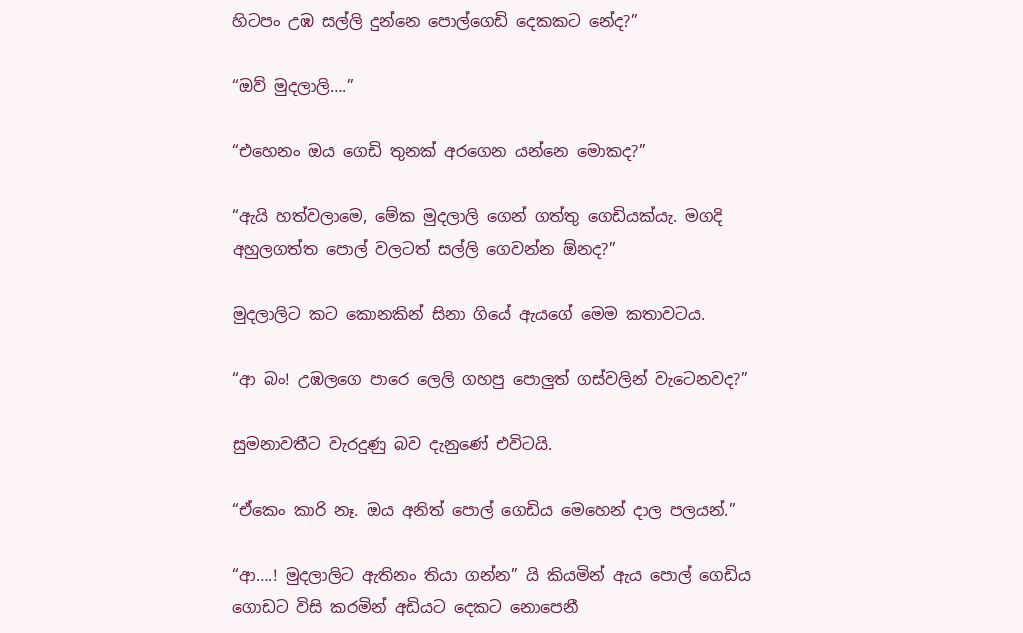හිටපං උඹ සල්ලි දුන්නෙ පොල්ගෙඩි දෙකකට නේද?”

“ඔව් මුදලාලි….”

“එහෙනං ඔය ගෙඩි තුනක් අරගෙන යන්නෙ මොකද?”

“ඇයි හත්වලාමෙ, මේක මුදලාලි ගෙන් ගත්තු ගෙඩියක්යැ. මගදි අහුලගත්ත ‍පොල් වලටත් සල්ලි ගෙවන්න ඕනද?”

මුදලාලිට කට කොනකින් සිනා ගියේ ඇයගේ මෙම කතාවටය.

“ආ බං! උඹලගෙ පාරෙ ලෙලි ගහපු පොලුත් ගස්වලින් වැටෙනවද?”

සුමනාවතීට වැරදුණු බව දැනුණේ එවිටයි.

“ඒකෙං කාරි නෑ. ඔය අනිත් පොල් ගෙඩිය මෙහෙන් දාල පලයන්.”

“ආ….! මුදලාලිට ඇතිනං තියා ගන්න” යි කියමින් ඇය පොල් ගෙඩිය ගොඩට විසි කරමින් අඩියට දෙකට නොපෙනී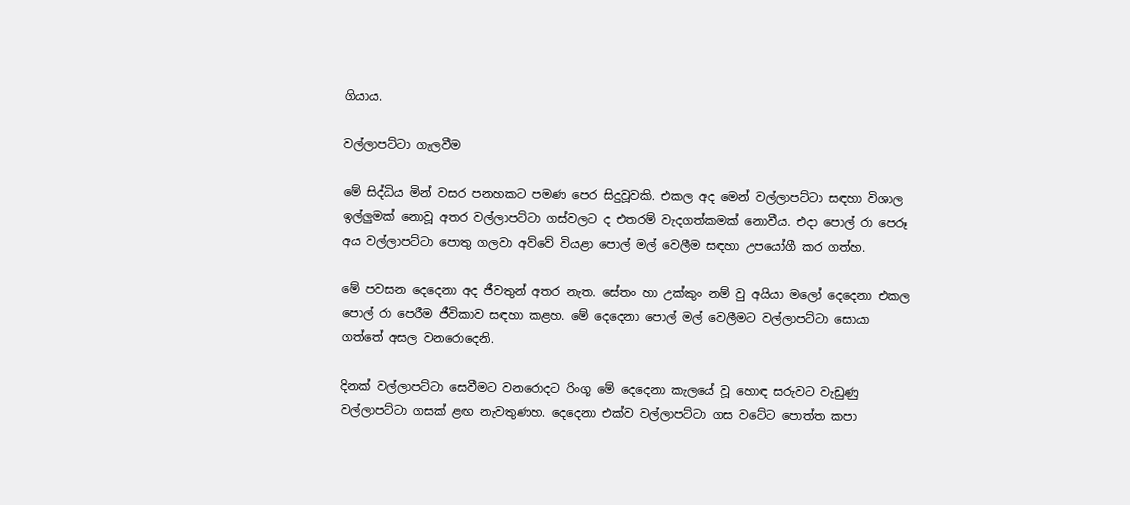ගියාය.

වල්ලාපට්ටා ගැලවීම

මේ සිද්ධිය මින් වසර පනහකට පමණ පෙර සිදුවූවකි. එකල අද මෙන් වල්ලාපට්ටා සඳහා විශාල ඉල්ලුමක් නොවූ අතර වල්ලාපට්ටා ගස්වලට ද එතරම් වැදගත්කමක් නොවීය. එදා පොල් රා පෙරූ අය වල්ලාපට්ටා පොතු ගලවා අව්වේ වියළා පොල් මල් වෙලීම සඳහා උපයෝගී කර ගත්හ.

මේ පවසන දෙදෙනා ‍අද ජීවතුන් අතර නැත. සේතං හා උක්කුං නම් වු අයියා මලෝ දෙදෙනා එකල පොල් රා පෙරීම ජීවිකාව සඳහා කළහ. මේ දෙදෙනා පොල් මල් වෙලීමට වල්ලාපට්ටා සොයා ගත්තේ අසල වනරොදෙනි.

දිනක් වල්ලාපට්ටා සෙවීමට වනරොදට රිංගූ මේ දෙදෙනා කැලයේ වූ හොඳ සරුවට වැඩුණු වල්ලාපට්ටා ගසක් ළඟ නැවතුණහ. දෙදෙනා එක්ව වල්ලාපට්ටා ගස වටේට පොත්ත කපා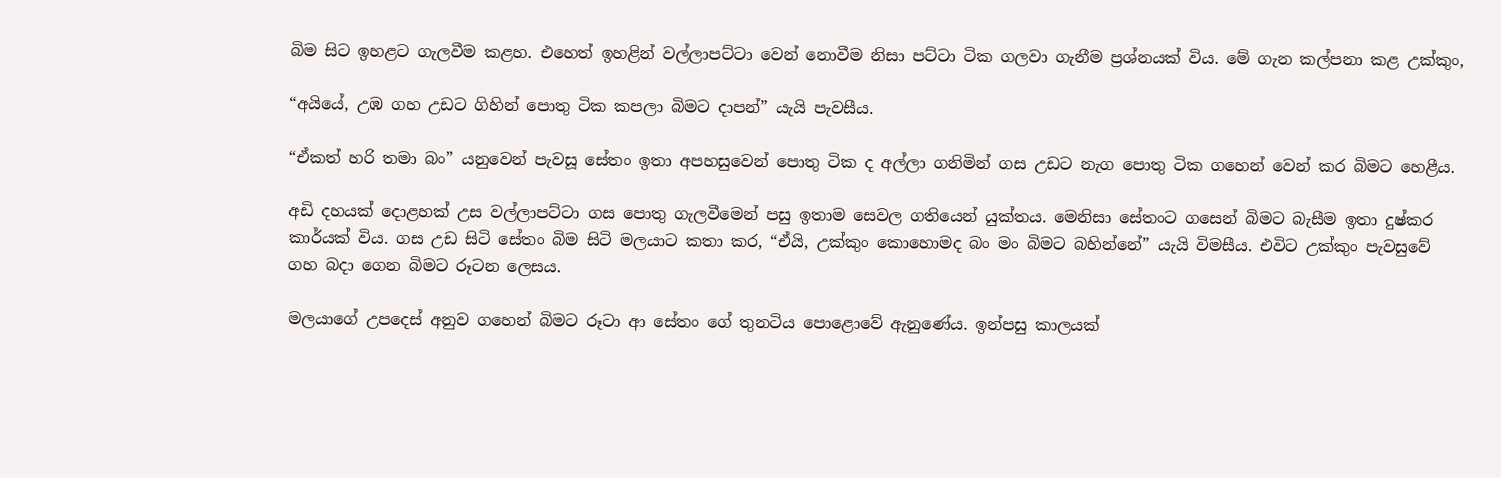බිම සිට ඉහළට ගැලවීම කළහ. එහෙත් ඉහළින් වල්ලාපට්ටා වෙන් නොවීම නිසා පට්ටා ටික ගලවා ගැනීම ප්‍රශ්නයක් විය. මේ ගැන කල්පනා කළ උක්කුං,

“අයියේ, උඹ ගහ උඩට ගිහින් පොතු ටික කපලා බිමට දාපන්” යැයි පැවසීය.

“ඒකත් හරි තමා බං” යනුවෙන් පැවසූ සේතං ඉතා අපහසුවෙන් පොතු ටික ද අල්ලා ගනිමින් ගස උඩට නැග පොතු ටික ගහෙන් වෙන් කර බිමට හෙළීය.

අඩි දහයක් දොළහක් උස වල්ලාපට්ටා ගස පොතු ගැලවීමෙන් පසු ඉතාම සෙවල ගතියෙන් යුක්තය. මෙනිසා සේතංට ගසෙන් බිමට බැසීම ඉතා දුෂ්කර කාර්යක් විය. ගස උඩ සිටි සේතං බිම සිටි මලයාට කතා කර, “ඒයි, උක්කුං කොහොමද බං මං බිමට බහින්නේ” යැයි විමසීය. එවිට උක්කුං පැවසුවේ ගහ බදා ගෙන බිමට රූටන ලෙසය.

මලයාගේ උපදෙස් අනුව ගහෙන් බිමට රූටා ආ සේතං ගේ තුනටිය පොළොවේ ඇනුණේය. ඉන්පසු කාලයක්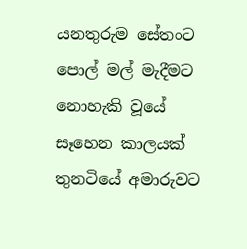යනතුරුම සේතංට පොල් මල් මැදීමට නොහැකි වූයේ සෑහෙන කාලයක් තුනටියේ අමාරුවට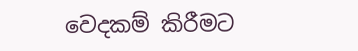වෙදකම් කිරීමට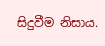සිදුවීම නිසාය.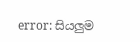error: සියලුම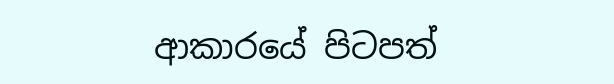ආකාරයේ පිටපත්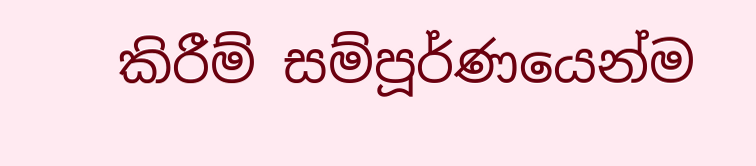කිරීම් සම්පූර්ණයෙන්ම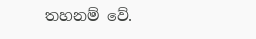තහනම් වේ.